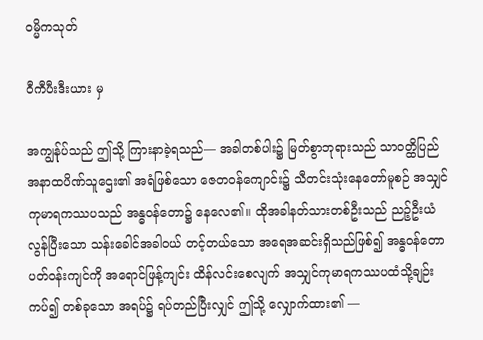ဝမ္မိကသုတ်

ဝီကီပီးဒီးယား မှ

အကျွန်ုပ်သည် ဤသို့ ကြားနာခဲ့ရသည်— အခါတစ်ပါး၌ မြတ်စွာဘုရားသည် သာဝတ္ထိပြည် အနာထပိဏ်သူဌေး၏ အရံဖြစ်သော ဇေတဝန်ကျောင်း၌ သီတင်းသုံးနေတော်မူစဉ် အသျှင်ကုမာရကဿပသည် အန္ဓဝန်တော၌ နေလေ၏။ ထိုအခါနတ်သားတစ်ဦးသည် ညဉ့်ဦးယံလွန်ပြီးသော သန်းခေါင်အခါဝယ် တင့်တယ်သော အရေအဆင်းရှိသည်ဖြစ်၍ အန္ဓဝန်တော ပတ်ဝန်းကျင်ကို အရောင်ဖြန့်ကျင်း ထိန်လင်းစေလျက် အသျှင်ကုမာရကဿပထံသို့ချဉ်းကပ်၍ တစ်ခုသော အရပ်၌ ရပ်တည်ပြီးလျှင် ဤသို့ လျှောက်ထား၏ —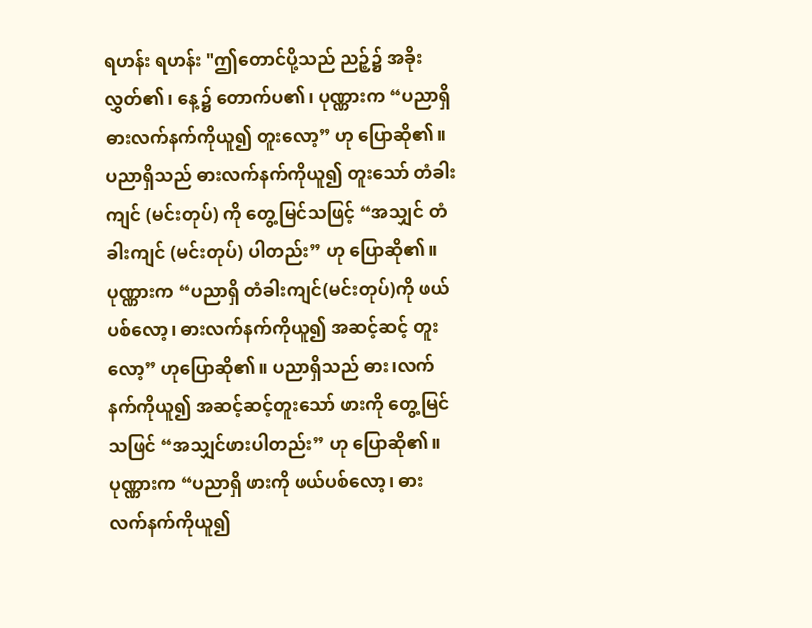ရဟန်း ရဟန်း "ဤတောင်ပို့သည် ညဉ့်၌ အခိုးလွှတ်၏၊ နေ့၌ တောက်ပ၏၊ ပုဏ္ဏားက “ပညာရှိဓားလက်နက်ကိုယူ၍ တူးလော့” ဟု ပြောဆို၏။ ပညာရှိသည် ဓားလက်နက်ကိုယူ၍ တူးသော် တံခါးကျင် (မင်းတုပ်) ကို တွေ့မြင်သဖြင့် “အသျှင် တံခါးကျင် (မင်းတုပ်) ပါတည်း” ဟု ပြောဆို၏။ ပုဏ္ဏားက “ပညာရှိ တံခါးကျင်(မင်းတုပ်)ကို ဖယ်ပစ်လော့၊ ဓားလက်နက်ကိုယူ၍ အဆင့်ဆင့် တူးလော့” ဟုပြောဆို၏။ ပညာရှိသည် ဓား၊လက်နက်ကိုယူ၍ အဆင့်ဆင့်တူးသော် ဖားကို တွေ့မြင်သဖြင် “အသျှင်ဖားပါတည်း” ဟု ပြောဆို၏။ ပုဏ္ဏားက “ပညာရှိ ဖားကို ဖယ်ပစ်လော့၊ ဓားလက်နက်ကိုယူ၍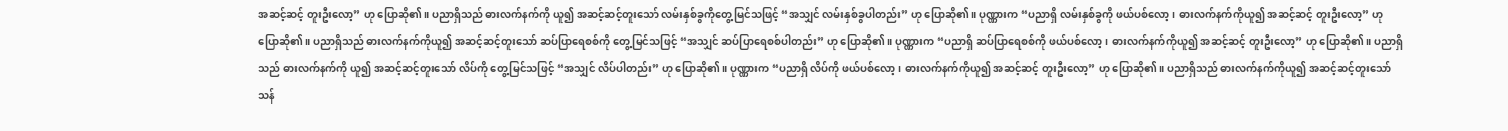အဆင့်ဆင့် တူးဦးလော့” ဟု ပြောဆို၏။ ပညာရှိသည် ဓားလက်နက်ကို ယူ၍ အဆင့်ဆင့်တူးသော် လမ်းနှစ်ခွကိုတွေ့မြင်သဖြင့် “အသျှင် လမ်းနှစ်ခွပါတည်း” ဟု ပြောဆို၏။ ပုဏ္ဏားက “ပညာရှိ လမ်းနှစ်ခွကို ဖယ်ပစ်လော့၊ ဓားလက်နက်ကိုယူ၍ အဆင့်ဆင့် တူးဦးလော့” ဟု ပြောဆို၏။ ပညာရှိသည် ဓားလက်နက်ကိုယူ၍ အဆင့်ဆင့်တူးသော် ဆပ်ပြာရေစစ်ကို တွေ့မြင်သဖြင့် “အသျှင် ဆပ်ပြာရေစစ်ပါတည်း” ဟု ပြောဆို၏။ ပုဏ္ဏားက “ပညာရှိ ဆပ်ပြာရေစစ်ကို ဖယ်ပစ်လော့၊ ဓားလက်နက်ကိုယူ၍ အဆင့်ဆင့် တူးဦးလော့” ဟု ပြောဆို၏။ ပညာရှိသည် ဓားလက်နက်ကို ယူ၍ အဆင့်ဆင့်တူးသော် လိပ်ကို တွေ့မြင်သဖြင့် “အသျှင် လိပ်ပါတည်း” ဟု ပြောဆို၏။ ပုဏ္ဏားက “ပညာရှိ လိပ်ကို ဖယ်ပစ်လော့၊ ဓားလက်နက်ကိုယူ၍ အဆင့်ဆင့် တူးဦးလော့” ဟု ပြောဆို၏။ ပညာရှိသည် ဓားလက်နက်ကိုယူ၍ အဆင့်ဆင့်တူးသော် သန်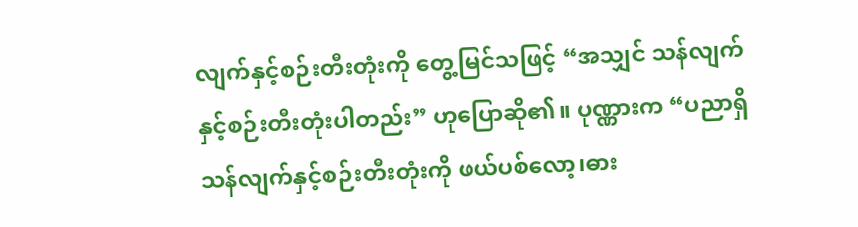လျက်နှင့်စဉ်းတီးတုံးကို တွေ့မြင်သဖြင့် “အသျှင် သန်လျက်နှင့်စဉ်းတီးတုံးပါတည်း” ဟုပြောဆို၏။ ပုဏ္ဏားက “ပညာရှိ သန်လျက်နှင့်စဉ်းတီးတုံးကို ဖယ်ပစ်လော့၊ဓား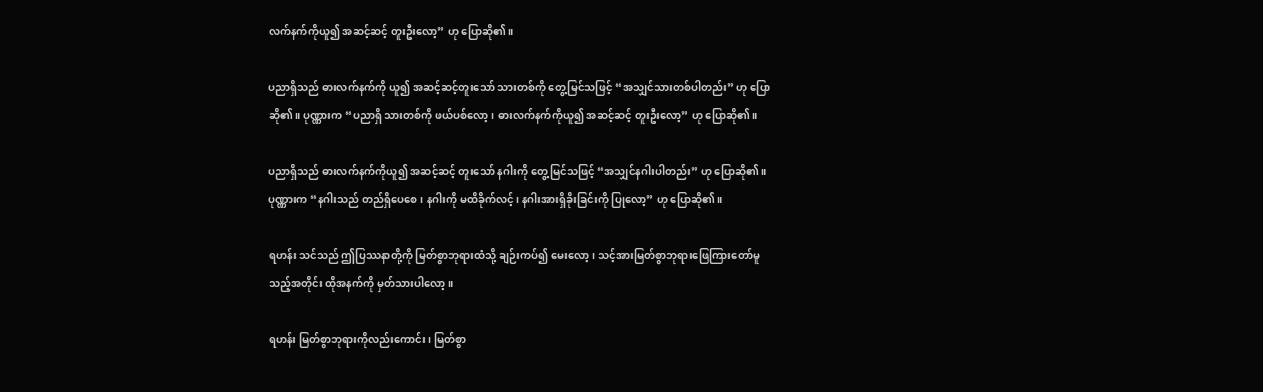လက်နက်ကိုယူ၍ အဆင့်ဆင့် တူးဦးလော့” ဟု ပြောဆို၏။

ပညာရှိသည် ဓားလက်နက်ကို ယူ၍ အဆင့်ဆင့်တူးသော် သားတစ်ကို တွေ့မြင်သဖြင့် “အသျှင်သားတစ်ပါတည်း” ဟု ပြောဆို၏။ ပုဏ္ဏားက “ပညာရှိ သားတစ်ကို ဖယ်ပစ်လော့၊ ဓားလက်နက်ကိုယူ၍ အဆင့်ဆင့် တူးဦးလော့” ဟု ပြောဆို၏။

ပညာရှိသည် ဓားလက်နက်ကိုယူ၍ အဆင့်ဆင့် တူးသော် နဂါးကို တွေ့မြင်သဖြင့် “အသျှင်နဂါးပါတည်း” ဟု ပြောဆို၏။ ပုဏ္ဏားက “နဂါးသည် တည်ရှိပေစေ၊ နဂါးကို မထိခိုက်လင့်၊ နဂါးအားရှိခိုးခြင်းကို ပြုလော့” ဟု ပြောဆို၏။

ရဟန်း သင်သည် ဤပြဿနာတို့ကို မြတ်စွာဘုရားထံသို့ ချဉ်းကပ်၍ မေးလော့၊ သင့်အားမြတ်စွာဘုရားဖြေကြားတော်မူသည့်အတိုင်း ထိုအနက်ကို မှတ်သားပါလော့။

ရဟန်း မြတ်စွာဘုရားကိုလည်းကောင်း၊ မြတ်စွာ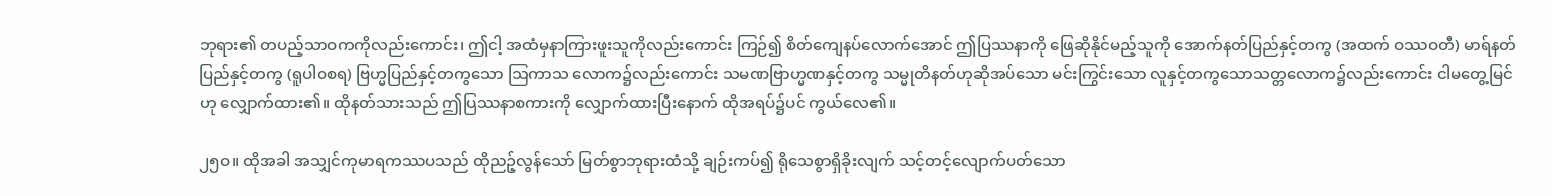ဘုရား၏ တပည့်သာဝကကိုလည်းကောင်း၊ ဤငါ့ အထံမှနာကြားဖူးသူကိုလည်းကောင်း ကြဉ်၍ စိတ်ကျေနပ်လောက်အောင် ဤပြဿနာကို ဖြေဆိုနိုင်မည့်သူကို အောက်နတ်ပြည်နှင့်တကွ (အထက် ဝဿဝတီ) မာရ်နတ်ပြည်နှင့်တကွ (ရူပါဝစရ) ဗြဟ္မပြည်နှင့်တကွသော ဩကာသ လောက၌လည်းကောင်း သမဏဗြာဟ္မဏနှင့်တကွ သမ္မုတိနတ်ဟုဆိုအပ်သော မင်းကြွင်းသော လူနှင့်တကွသောသတ္တလောက၌လည်းကောင်း ငါမတွေ့မြင်ဟု လျှောက်ထား၏။ ထိုနတ်သားသည် ဤပြဿနာစကားကို လျှောက်ထားပြီးနောက် ထိုအရပ်၌ပင် ကွယ်လေ၏။

၂၅ဝ။ ထိုအခါ အသျှင်ကုမာရကဿပသည် ထိုညဉ့်လွန်သော် မြတ်စွာဘုရားထံသို့ ချဉ်းကပ်၍ ရိုသေစွာရှိခိုးလျက် သင့်တင့်လျောက်ပတ်သော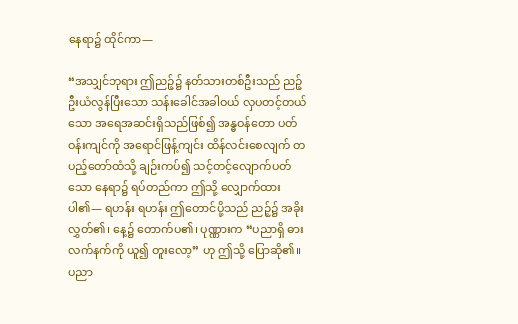နေရာ၌ ထိုင်ကာ—

“အသျှင်ဘုရား ဤညဉ့်၌ နတ်သားတစ်ဦးသည် ညဉ့်ဦးယံလွန်ပြီးသော သန်းခေါင်အခါဝယ် လှပတင့်တယ်သော အရေအဆင်းရှိသည်ဖြစ်၍ အန္ဓဝန်တော ပတ်ဝန်းကျင်ကို အရောင်ဖြန့်ကျင်း ထိန်လင်းစေလျက် တပည့်တော်ထံသို့ ချဉ်းကပ်၍ သင့်တင့်လျောက်ပတ်သော နေရာ၌ ရပ်တည်ကာ ဤသို့ လျှောက်ထားပါ၏— ရဟန်း ရဟန်း ဤတောင်ပို့သည် ညဉ့်၌ အခိုးလွှတ်၏၊ နေ့၌ တောက်ပ၏၊ ပုဏ္ဏားက “ပညာရှိ ဓားလက်နက်ကို ယူ၍ တူးလော့” ဟု ဤသို့ ပြောဆို၏။ ပညာ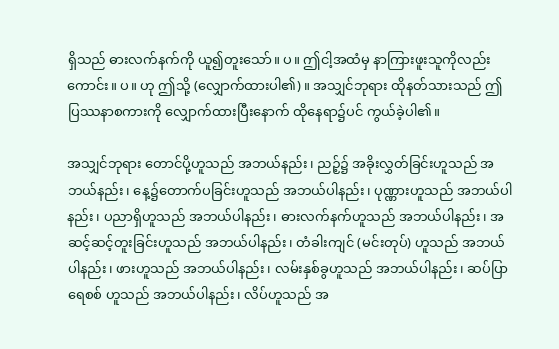ရှိသည် ဓားလက်နက်ကို ယူ၍တူးသော်။ ပ။ ဤငါ့အထံမှ နာကြားဖူးသူကိုလည်းကောင်း။ ပ။ ဟု ဤသို့ (လျှောက်ထားပါ၏)။ အသျှင်ဘုရား ထိုနတ်သားသည် ဤပြဿနာစကားကို လျှောက်ထားပြီးနောက် ထိုနေရာ၌ပင် ကွယ်ခဲ့ပါ၏။

အသျှင်ဘုရား တောင်ပို့ဟူသည် အဘယ်နည်း၊ ညဉ့်၌ အခိုးလွှတ်ခြင်းဟူသည် အဘယ်နည်း၊ နေ့၌တောက်ပခြင်းဟူသည် အဘယ်ပါနည်း၊ ပုဏ္ဏားဟူသည် အဘယ်ပါနည်း၊ ပညာရှိဟူသည် အဘယ်ပါနည်း၊ ဓားလက်နက်ဟူသည် အဘယ်ပါနည်း၊ အဆင့်ဆင့်တူးခြင်းဟူသည် အဘယ်ပါနည်း၊ တံခါးကျင် (မင်းတုပ်) ဟူသည် အဘယ်ပါနည်း၊ ဖားဟူသည် အဘယ်ပါနည်း၊ လမ်းနှစ်ခွဟူသည် အဘယ်ပါနည်း၊ ဆပ်ပြာရေစစ် ဟူသည် အဘယ်ပါနည်း၊ လိပ်ဟူသည် အ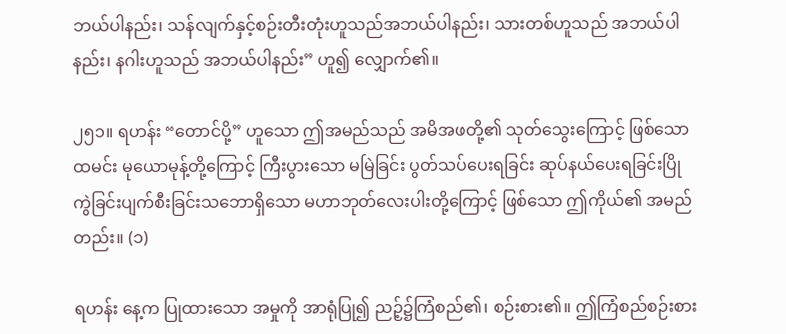ဘယ်ပါနည်း၊ သန်လျက်နှင့်စဉ်းတီးတုံးဟူသည်အဘယ်ပါနည်း၊ သားတစ်ဟူသည် အဘယ်ပါနည်း၊ နဂါးဟူသည် အဘယ်ပါနည်း” ဟူ၍ လျှောက်၏။

၂၅၁။ ရဟန်း “တောင်ပို့” ဟူသော ဤအမည်သည် အမိအဖတို့၏ သုတ်သွေးကြောင့် ဖြစ်သောထမင်း မုယောမုန့်တို့ကြောင့် ကြီးပွားသော မမြဲခြင်း ပွတ်သပ်ပေးရခြင်း ဆုပ်နယ်ပေးရခြင်းပြိုကွဲခြင်းပျက်စီးခြင်းသဘောရှိသော မဟာဘုတ်လေးပါးတို့ကြောင့် ဖြစ်သော ဤကိုယ်၏ အမည်တည်း။ (၁)

ရဟန်း နေ့က ပြုထားသော အမှုကို အာရုံပြု၍ ညဉ့်၌ကြံစည်၏၊ စဉ်းစား၏။ ဤကြံစည်စဉ်းစား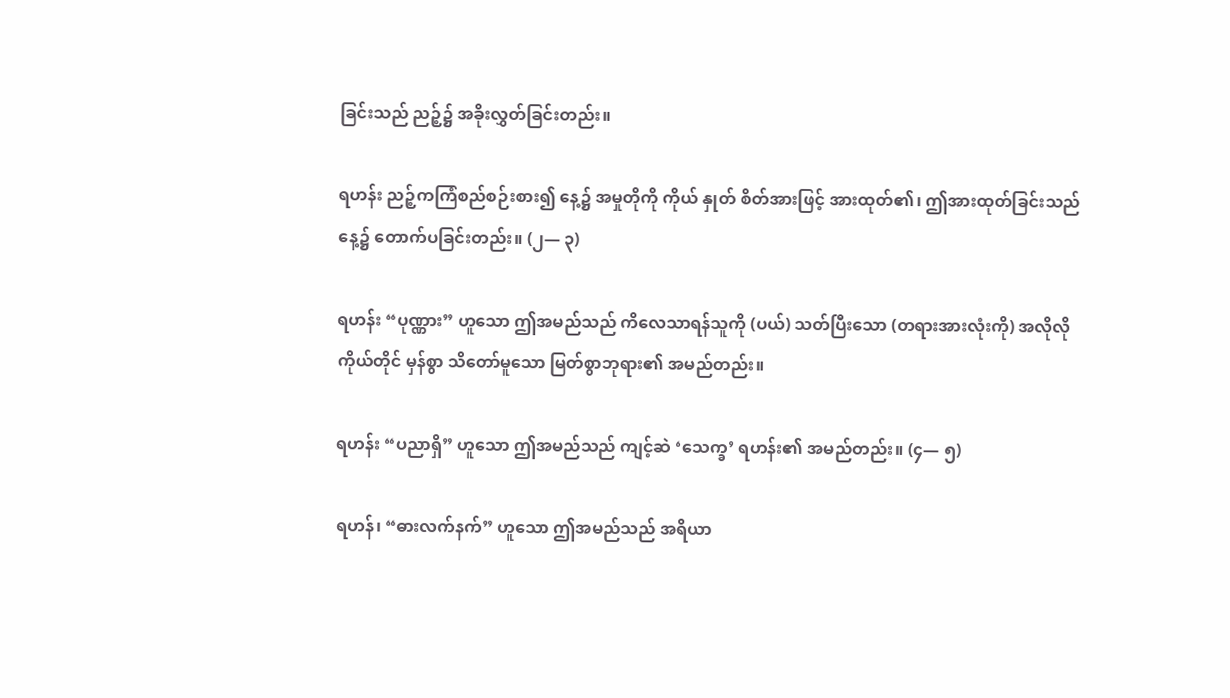ခြင်းသည် ညဉ့်၌ အခိုးလွှတ်ခြင်းတည်း။

ရဟန်း ညဉ့်ကကြံစည်စဉ်းစား၍ နေ့၌ အမှုတိုကို ကိုယ် နှုတ် စိတ်အားဖြင့် အားထုတ်၏၊ ဤအားထုတ်ခြင်းသည် နေ့၌ တောက်ပခြင်းတည်း။ (၂— ၃)

ရဟန်း “ပုဏ္ဏား” ဟူသော ဤအမည်သည် ကိလေသာရန်သူကို (ပယ်) သတ်ပြီးသော (တရားအားလုံးကို) အလိုလို ကိုယ်တိုင် မှန်စွာ သိတော်မူသော မြတ်စွာဘုရား၏ အမည်တည်း။

ရဟန်း “ပညာရှိ” ဟူသော ဤအမည်သည် ကျင့်ဆဲ ‘သေက္ခ’ ရဟန်း၏ အမည်တည်း။ (၄— ၅)

ရဟန်၊ “ဓားလက်နက်” ဟူသော ဤအမည်သည် အရိယာ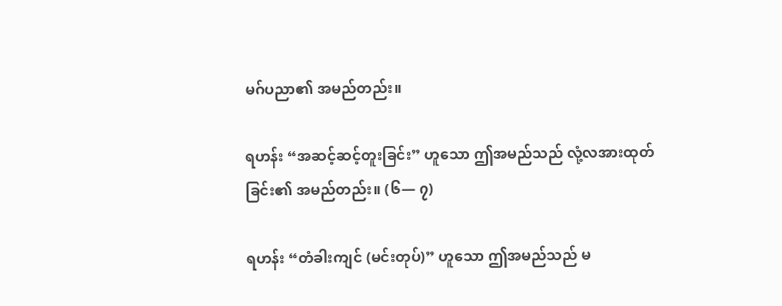မဂ်ပညာ၏ အမည်တည်း။

ရဟန်း “အဆင့်ဆင့်တူးခြင်း” ဟူသော ဤအမည်သည် လုံ့လအားထုတ်ခြင်း၏ အမည်တည်း။ (၆— ၇)

ရဟန်း “တံခါးကျင် (မင်းတုပ်)” ဟူသော ဤအမည်သည် မ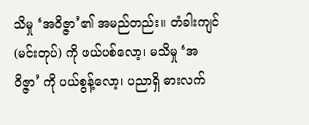သိမှု ‘အဝိဇ္ဇာ’၏ အမည်တည်း။ တံခါးကျင် (မင်းတုပ်) ကို ဖယ်ပစ်လော့၊ မသိမှု ‘အဝိဇ္ဇာ’ ကို ပယ်စွန့်လော့၊ ပညာရှိ ဓားလက်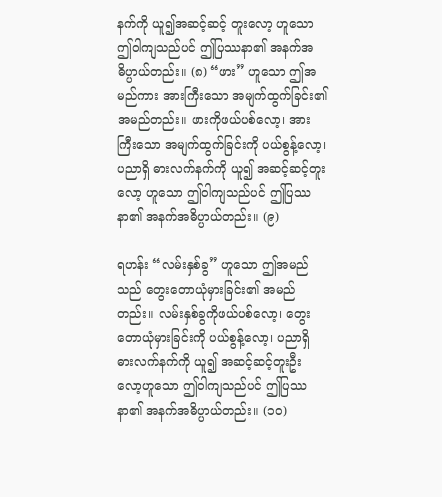နက်ကို ယူ၍အဆင့်ဆင့် တူးလော့ ဟူသော ဤဝါကျသည်ပင် ဤပြဿနာ၏ အနက်အဓိပ္ပာယ်တည်း။ (၈) “ဖား” ဟူသော ဤအမည်ကား အားကြီးသော အမျက်ထွက်ခြင်း၏ အမည်တည်း။ ဖားကိုဖယ်ပစ်လော့၊ အားကြီးသော အမျက်ထွက်ခြင်းကို ပယ်စွန့်လော့၊ ပညာရှိ ဓားလက်နက်ကို ယူ၍ အဆင့်ဆင့်တူးလော့ ဟူသော ဤဝါကျသည်ပင် ဤပြဿနာ၏ အနက်အဓိပ္ပာယ်တည်း။ (၉)

ရဟန်း “လမ်းနှစ်ခွ” ဟူသော ဤအမည်သည် တွေးတောယုံမှားခြင်း၏ အမည်တည်း။ လမ်းနှစ်ခွကိုဖယ်ပစ်လော့၊ တွေးတောယုံမှားခြင်းကို ပယ်စွန့်လော့၊ ပညာရှိ ဓားလက်နက်ကို ယူ၍ အဆင့်ဆင့်တူးဦး လော့ဟူသော ဤဝါကျသည်ပင် ဤပြဿနာ၏ အနက်အဓိပ္ပာယ်တည်း။ (၁ဝ)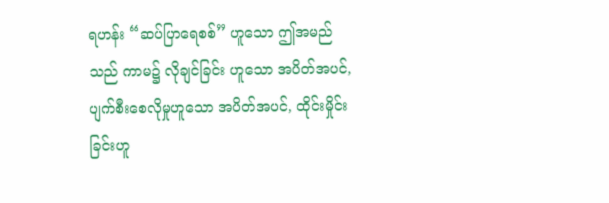ရဟန်း “ဆပ်ပြာရေစစ်” ဟူသော ဤအမည်သည် ကာမ၌ လိုချင်ခြင်း ဟူသော အပိတ်အပင်, ပျက်စီးစေလိုမှုဟူသော အပိတ်အပင်, ထိုင်းမှိုင်းခြင်းဟူ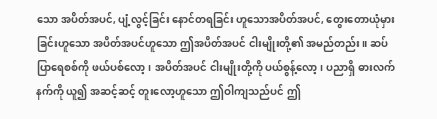သော အပိတ်အပင်, ပျံ့လွင့်ခြင်း နောင်တရခြင်း ဟူသောအပိတ်အပင်, တွေးတောယုံမှားခြင်းဟူသော အပိတ်အပင်ဟူသော ဤအပိတ်အပင် ငါးမျိုးတို့၏ အမည်တည်း။ ဆပ်ပြာရေစစ်ကို ဖယ်ပစ်လော့၊ အပိတ်အပင် ငါးမျိုးတို့ကို ပယ်စွန့်လော့၊ ပညာရှိ ဓားလက်နက်ကို ယူ၍ အဆင့်ဆင့် တူးလော့ဟူသော ဤဝါကျသည်ပင် ဤ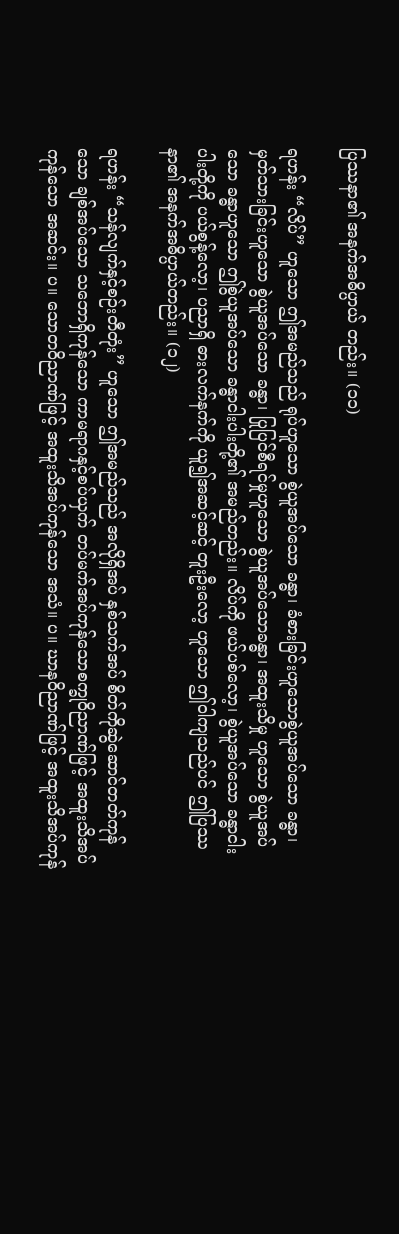ပြဿနာ၏ အနက်အဓိပ္ပာယ် တည်း။ (၁၁)

ရဟန်း “လိပ်” ဟူသော ဤအမည်သည် ရုပ်ဟူသော စွဲယူအပ်သော ခန္ဓာ၊ ခံစားခြင်းဟူသောစွဲယူအပ်သော ခန္ဓာ၊ မှတ်သားခြင်းဟူသော စွဲယူအပ်သော ခန္ဓာ၊ ပြုပြင်စီရင်မှုဟူသော စွဲယူအပ်သောခန္ဓာ၊ အထူးသိမှု ဟူသော စွဲယူအပ်သော ခန္ဓာဟူသော ဤစွဲယူအပ်သော ခန္ဓာငါးပါးတို့၏ အမည်တည်း။ လိပ်ကို ဖယ်ပစ်လော့၊ စွဲယူအပ်သော ခန္ဓာငါးပါးတို့ကို ပယ်စွန့်လော့၊ ပညာရှိ ဓားလက်နက်ကို ယူ၍အဆင့်ဆင့် တူးဦးလော့ ဟူသော ဤဝါကျသည်ပင် ဤပြဿနာ၏ အနက်အဓိပ္ပာယ်တည်း။ (၁၂)

ရဟန်း “သန်လျက်နှင့်စဉ်းတီတုံး” ဟူသော ဤအမည်သည် အလိုရှိအပ် နှစ်သက်အပ် စိတ်ကိုဆွဲဆောင်တတ်ကုန်သော ချစ်အပ်သော သဘောရှိကုန်သော ကာမရာဂနှင့်စပ်ယှက် တပ်မက်အပ်ကုန်သောစက္ခုဝိညာဏ်ဖြင့် အထူးသိအပ်ကုန်သော အဆင်း။ ပ။ သောတဝိညာဏ်ဖြင့် အထူးသိအပ်ကုန်သော အသံ။ ပ။ ဃာနဝိညာဏ်ဖြင့် အထူးသိအပ်ကုန်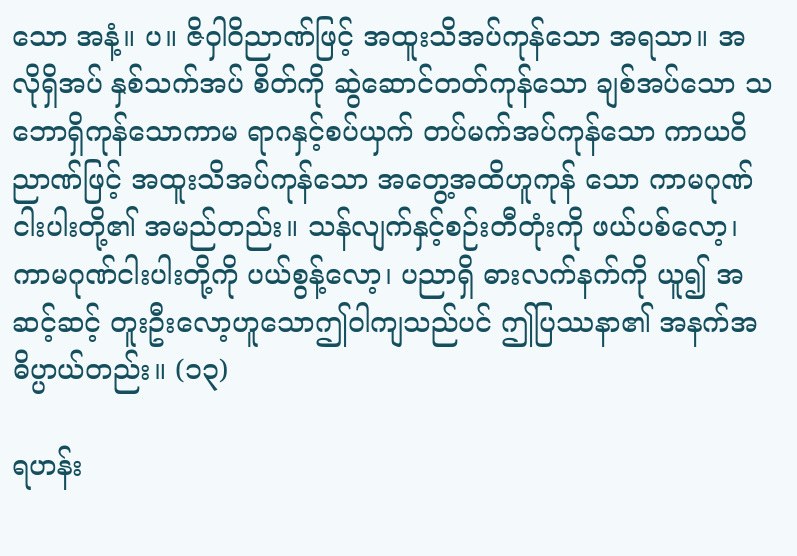သော အနံ့။ ပ။ ဇိဝှါဝိညာဏ်ဖြင့် အထူးသိအပ်ကုန်သော အရသာ။ အလိုရှိအပ် နှစ်သက်အပ် စိတ်ကို ဆွဲဆောင်တတ်ကုန်သော ချစ်အပ်သော သဘောရှိကုန်သောကာမ ရာဂနှင့်စပ်ယှက် တပ်မက်အပ်ကုန်သော ကာယဝိညာဏ်ဖြင့် အထူးသိအပ်ကုန်သော အတွေ့အထိဟူကုန် သော ကာမဂုဏ်ငါးပါးတို့၏ အမည်တည်း။ သန်လျက်နှင့်စဉ်းတီတုံးကို ဖယ်ပစ်လော့၊ ကာမဂုဏ်ငါးပါးတို့ကို ပယ်စွန့်လော့၊ ပညာရှိ ဓားလက်နက်ကို ယူ၍ အဆင့်ဆင့် တူးဦးလော့ဟူသောဤဝါကျသည်ပင် ဤပြဿနာ၏ အနက်အဓိပ္ပာယ်တည်း။ (၁၃)

ရဟန်း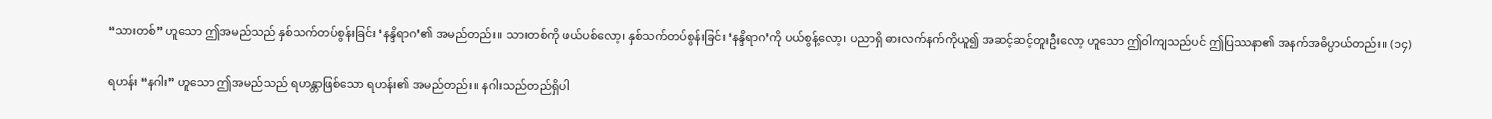“သားတစ်” ဟူသော ဤအမည်သည် နှစ်သက်တပ်စွန်းခြင်း ‘နန္ဒိရာဂ’၏ အမည်တည်း။ သားတစ်ကို ဖယ်ပစ်လော့၊ နှစ်သက်တပ်စွန်းခြင်း ‘နန္ဒိရာဂ’ကို ပယ်စွန့်လော့၊ ပညာရှိ ဓားလက်နက်ကိုယူ၍ အဆင့်ဆင့်တူးဦးလော့ ဟူသော ဤဝါကျသည်ပင် ဤပြဿနာ၏ အနက်အဓိပ္ပာယ်တည်း။ (၁၄)

ရဟန်း “နဂါး” ဟူသော ဤအမည်သည် ရဟန္တာဖြစ်သော ရဟန်း၏ အမည်တည်း။ နဂါးသည်တည်ရှိပါ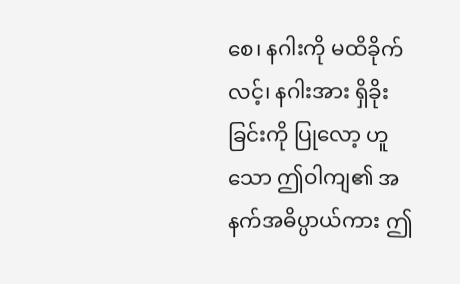စေ၊ နဂါးကို မထိခိုက်လင့်၊ နဂါးအား ရှိခိုးခြင်းကို ပြုလော့ ဟူသော ဤဝါကျ၏ အနက်အဓိပ္ပာယ်ကား ဤ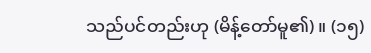သည်ပင်တည်းဟု (မိန့်တော်မူ၏)။ (၁၅)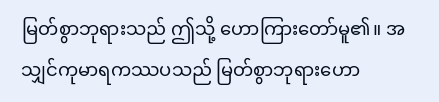မြတ်စွာဘုရားသည် ဤသို့ ဟောကြားတော်မူ၏။ အသျှင်ကုမာရကဿပသည် မြတ်စွာဘုရားဟော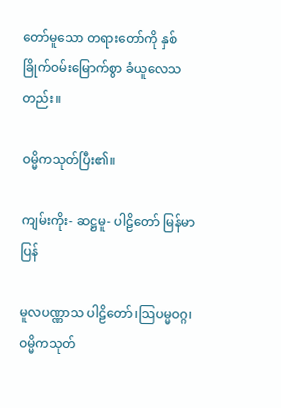တော်မူသော တရားတော်ကို နှစ်ခြိုက်ဝမ်းမြောက်စွာ ခံယူလေသတည်း။

ဝမ္မိကသုတ်ပြီး၏။

ကျမ်းကိုး- ဆဋ္ဌမူ- ပါဠိတော် မြန်မာပြန်

မူလပဏ္ဏာသ ပါဠိတော်၊သြပမ္မဝဂ္ဂ၊ ဝမ္မိကသုတ်